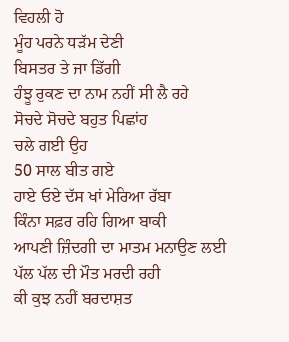ਵਿਹਲੀ ਹੋ
ਮੂੰਹ ਪਰਨੇ ਧੜੱਮ ਦੇਣੀ
ਬਿਸਤਰ ਤੇ ਜਾ ਡਿੱਗੀ
ਹੰਝੂ ਰੁਕਣ ਦਾ ਨਾਮ ਨਹੀਂ ਸੀ ਲੈ ਰਹੇ
ਸੋਚਦੇ ਸੋਚਦੇ ਬਹੁਤ ਪਿਛਾਂਹ
ਚਲੇ ਗਈ ਉਹ
50 ਸਾਲ ਬੀਤ ਗਏ
ਹਾਏ ਓਏ ਦੱਸ ਖਾਂ ਮੇਰਿਆ ਰੱਬਾ
ਕਿੰਨਾ ਸਫ਼ਰ ਰਹਿ ਗਿਆ ਬਾਕੀ
ਆਪਣੀ ਜ਼ਿੰਦਗੀ ਦਾ ਮਾਤਮ ਮਨਾਉਣ ਲਈ
ਪੱਲ ਪੱਲ ਦੀ ਮੌਤ ਮਰਦੀ ਰਹੀ
ਕੀ ਕੁਝ ਨਹੀਂ ਬਰਦਾਸ਼ਤ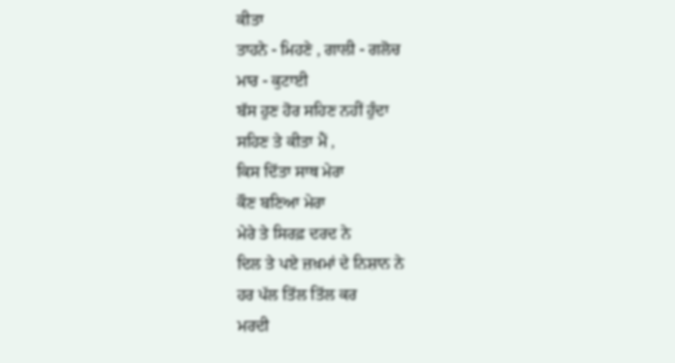ਕੀਤਾ
ਤਾਹਨੇ - ਮਿਹਣੇ , ਗਾਲੀ - ਗਲੋਚ
ਮਾਰ - ਕੁਟਾਈ
ਬੱਸ ਹੁਣ ਹੋਰ ਸਹਿਣ ਨਹੀਂ ਹੁੰਦਾ
ਸਹਿਣ ਤੇ ਕੀਤਾ ਮੈਂ ,
ਕਿਸ ਦਿੱਤਾ ਸਾਥ ਮੇਰਾ
ਕੌਣ ਬਣਿਆ ਮੇਰਾ
ਮੇਰੇ ਤੇ ਸਿਰਫ਼ ਦਰਦ ਨੇ
ਦਿਲ ਤੇ ਪਏ ਜ਼ਖ਼ਮਾਂ ਦੇ ਨਿਸ਼ਾਨ ਨੇ
ਹਰ ਪੱਲ ਤਿੱਲ ਤਿੱਲ ਕਰ
ਮਰਦੀ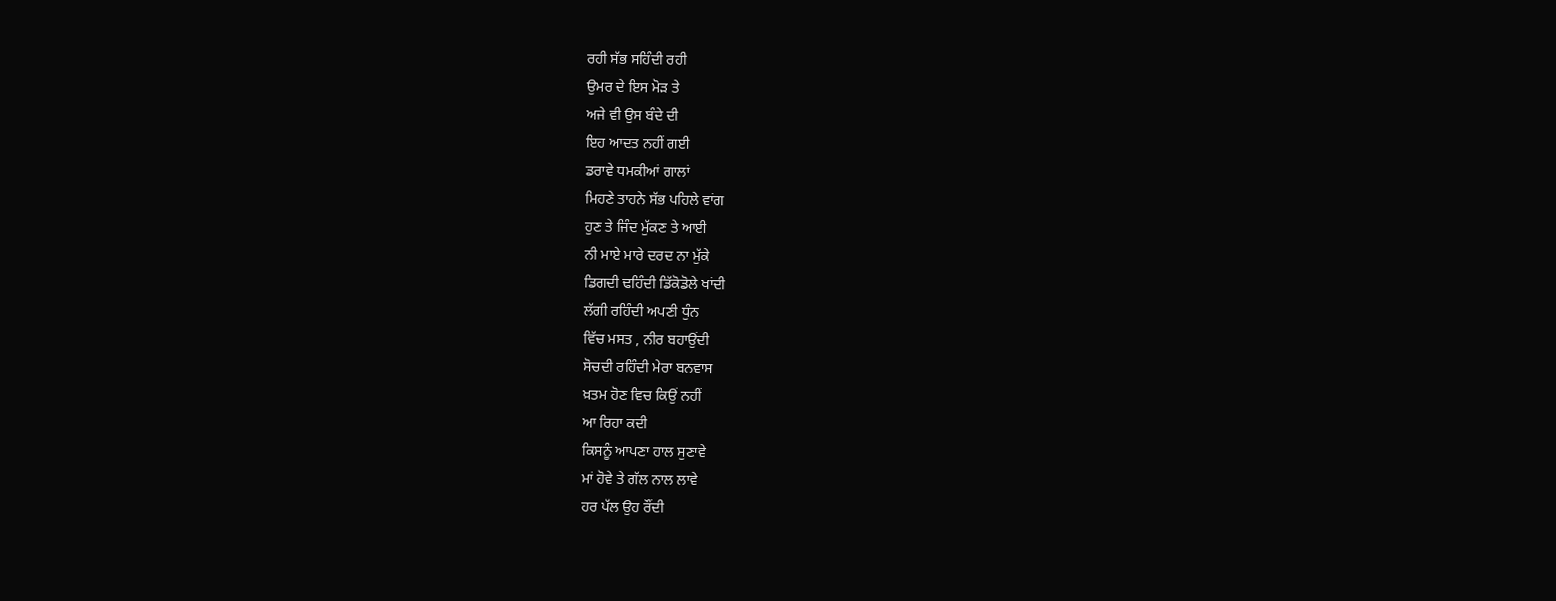ਰਹੀ ਸੱਭ ਸਹਿੰਦੀ ਰਹੀ
ਉਮਰ ਦੇ ਇਸ ਮੋੜ ਤੇ
ਅਜੇ ਵੀ ਉਸ ਬੰਦੇ ਦੀ
ਇਹ ਆਦਤ ਨਹੀਂ ਗਈ
ਡਰਾਵੇ ਧਮਕੀਆਂ ਗਾਲਾਂ
ਮਿਹਣੇ ਤਾਹਨੇ ਸੱਭ ਪਹਿਲੇ ਵਾਂਗ
ਹੁਣ ਤੇ ਜਿੰਦ ਮੁੱਕਣ ਤੇ ਆਈ
ਨੀ ਮਾਏ ਮਾਰੇ ਦਰਦ ਨਾ ਮੁੱਕੇ
ਡਿਗਦੀ ਢਹਿੰਦੀ ਡਿੱਕੋਡੋਲੇ ਖਾਂਦੀ
ਲੱਗੀ ਰਹਿੰਦੀ ਅਪਣੀ ਧੁੰਨ
ਵਿੱਚ ਮਸਤ , ਨੀਰ ਬਹਾਉਂਦੀ
ਸੋਚਦੀ ਰਹਿੰਦੀ ਮੇਰਾ ਬਨਵਾਸ
ਖ਼ਤਮ ਹੋਣ ਵਿਚ ਕਿਉਂ ਨਹੀਂ
ਆ ਰਿਹਾ ਕਦੀ
ਕਿਸਨੂੰ ਆਪਣਾ ਹਾਲ ਸੁਣਾਵੇ
ਮਾਂ ਹੋਵੇ ਤੇ ਗੱਲ ਨਾਲ ਲਾਵੇ
ਹਰ ਪੱਲ ਉਹ ਰੌਂਦੀ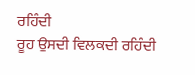ਰਹਿੰਦੀ
ਰੂਹ ਉਸਦੀ ਵਿਲਕਦੀ ਰਹਿੰਦੀ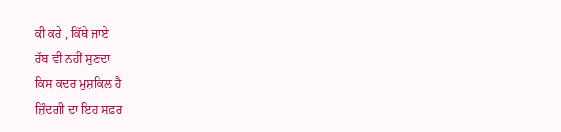ਕੀ ਕਰੇ , ਕਿੱਥੇ ਜਾਏ
ਰੱਬ ਵੀ ਨਹੀਂ ਸੁਣਦਾ
ਕਿਸ ਕਦਰ ਮੁਸ਼ਕਿਲ ਹੈ
ਜ਼ਿੰਦਗੀ ਦਾ ਇਹ ਸਫ਼ਰ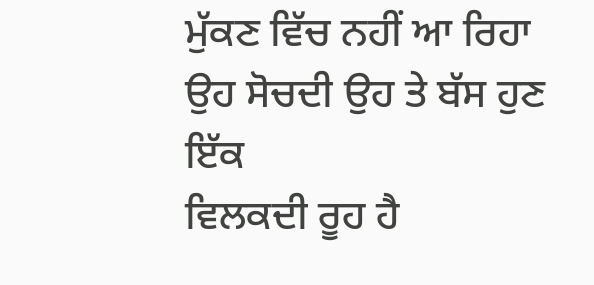ਮੁੱਕਣ ਵਿੱਚ ਨਹੀਂ ਆ ਰਿਹਾ
ਉਹ ਸੋਚਦੀ ਉਹ ਤੇ ਬੱਸ ਹੁਣ ਇੱਕ
ਵਿਲਕਦੀ ਰੂਹ ਹੈ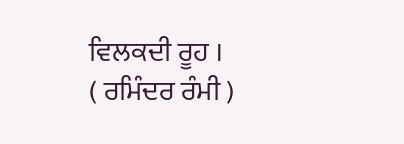ਵਿਲਕਦੀ ਰੂਹ ।
( ਰਮਿੰਦਰ ਰੰਮੀ )